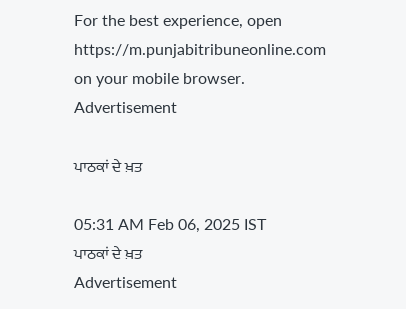For the best experience, open
https://m.punjabitribuneonline.com
on your mobile browser.
Advertisement

ਪਾਠਕਾਂ ਦੇ ਖ਼ਤ

05:31 AM Feb 06, 2025 IST
ਪਾਠਕਾਂ ਦੇ ਖ਼ਤ
Advertisement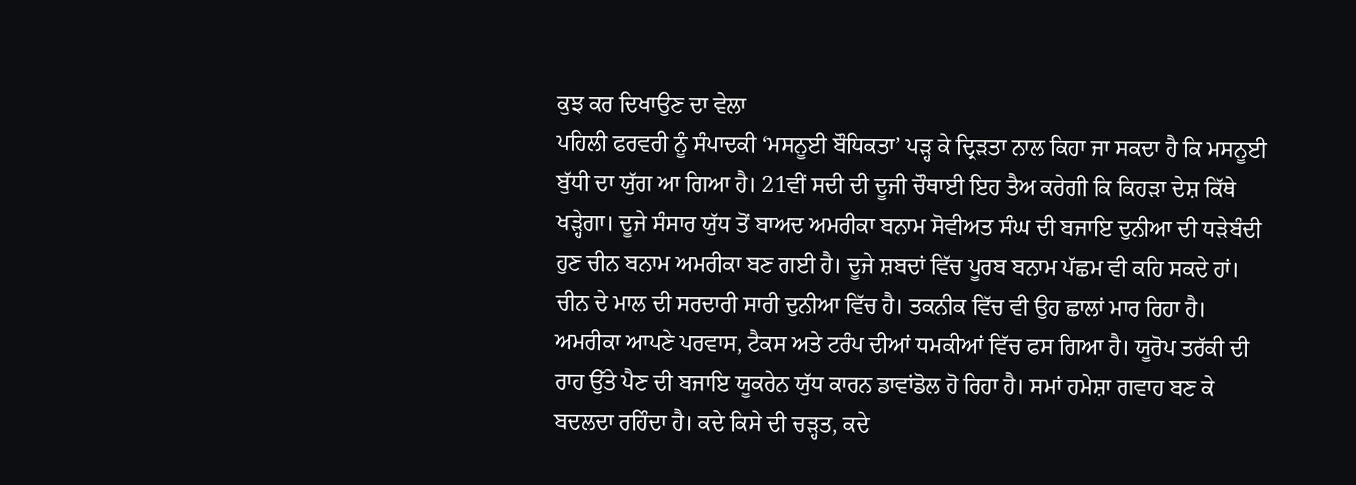ਕੁਝ ਕਰ ਦਿਖਾਉਣ ਦਾ ਵੇਲਾ
ਪਹਿਲੀ ਫਰਵਰੀ ਨੂੰ ਸੰਪਾਦਕੀ ‘ਮਸਨੂਈ ਬੌਧਿਕਤਾ’ ਪੜ੍ਹ ਕੇ ਦ੍ਰਿੜਤਾ ਨਾਲ ਕਿਹਾ ਜਾ ਸਕਦਾ ਹੈ ਕਿ ਮਸਨੂਈ ਬੁੱਧੀ ਦਾ ਯੁੱਗ ਆ ਗਿਆ ਹੈ। 21ਵੀਂ ਸਦੀ ਦੀ ਦੂਜੀ ਚੌਥਾਈ ਇਹ ਤੈਅ ਕਰੇਗੀ ਕਿ ਕਿਹੜਾ ਦੇਸ਼ ਕਿੱਥੇ ਖੜ੍ਹੇਗਾ। ਦੂਜੇ ਸੰਸਾਰ ਯੁੱਧ ਤੋਂ ਬਾਅਦ ਅਮਰੀਕਾ ਬਨਾਮ ਸੋਵੀਅਤ ਸੰਘ ਦੀ ਬਜਾਇ ਦੁਨੀਆ ਦੀ ਧੜੇਬੰਦੀ ਹੁਣ ਚੀਨ ਬਨਾਮ ਅਮਰੀਕਾ ਬਣ ਗਈ ਹੈ। ਦੂਜੇ ਸ਼ਬਦਾਂ ਵਿੱਚ ਪੂਰਬ ਬਨਾਮ ਪੱਛਮ ਵੀ ਕਹਿ ਸਕਦੇ ਹਾਂ। ਚੀਨ ਦੇ ਮਾਲ ਦੀ ਸਰਦਾਰੀ ਸਾਰੀ ਦੁਨੀਆ ਵਿੱਚ ਹੈ। ਤਕਨੀਕ ਵਿੱਚ ਵੀ ਉਹ ਛਾਲਾਂ ਮਾਰ ਰਿਹਾ ਹੈ। ਅਮਰੀਕਾ ਆਪਣੇ ਪਰਵਾਸ, ਟੈਕਸ ਅਤੇ ਟਰੰਪ ਦੀਆਂ ਧਮਕੀਆਂ ਵਿੱਚ ਫਸ ਗਿਆ ਹੈ। ਯੂਰੋਪ ਤਰੱਕੀ ਦੀ ਰਾਹ ਉੱਤੇ ਪੈਣ ਦੀ ਬਜਾਇ ਯੂਕਰੇਨ ਯੁੱਧ ਕਾਰਨ ਡਾਵਾਂਡੋਲ ਹੋ ਰਿਹਾ ਹੈ। ਸਮਾਂ ਹਮੇਸ਼ਾ ਗਵਾਹ ਬਣ ਕੇ ਬਦਲਦਾ ਰਹਿੰਦਾ ਹੈ। ਕਦੇ ਕਿਸੇ ਦੀ ਚੜ੍ਹਤ, ਕਦੇ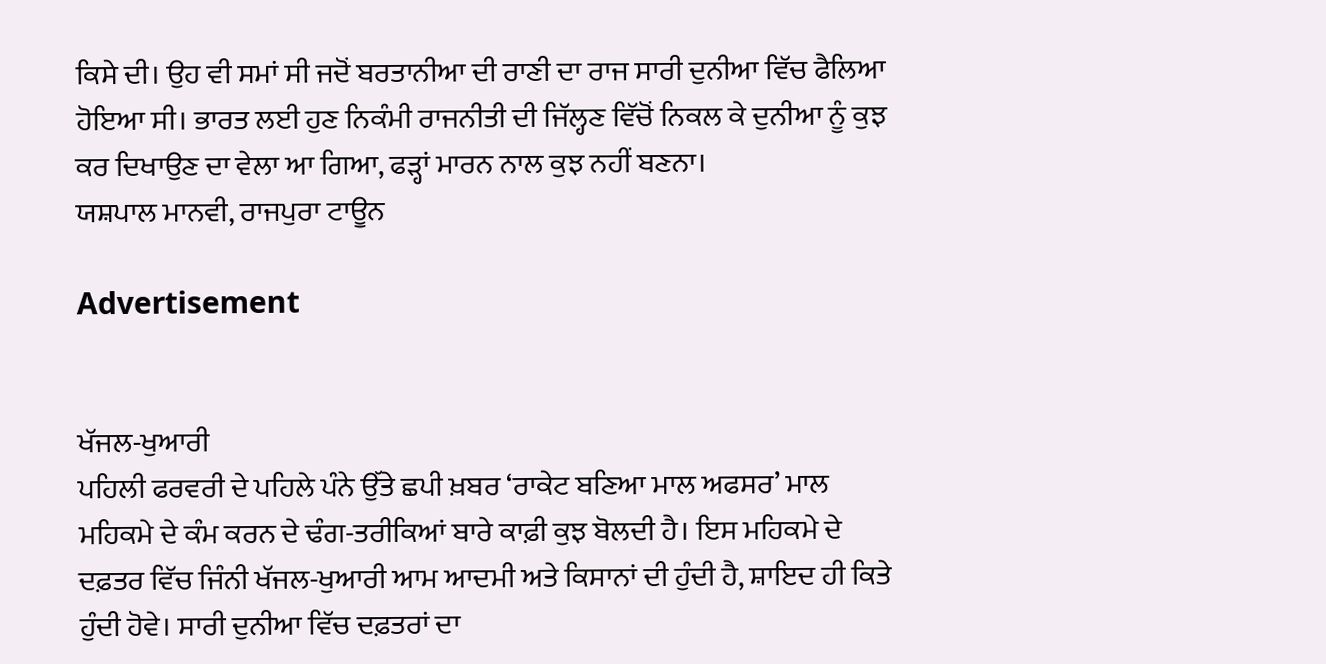ਕਿਸੇ ਦੀ। ਉਹ ਵੀ ਸਮਾਂ ਸੀ ਜਦੋਂ ਬਰਤਾਨੀਆ ਦੀ ਰਾਣੀ ਦਾ ਰਾਜ ਸਾਰੀ ਦੁਨੀਆ ਵਿੱਚ ਫੈਲਿਆ ਹੋਇਆ ਸੀ। ਭਾਰਤ ਲਈ ਹੁਣ ਨਿਕੰਮੀ ਰਾਜਨੀਤੀ ਦੀ ਜਿੱਲ੍ਹਣ ਵਿੱਚੋਂ ਨਿਕਲ ਕੇ ਦੁਨੀਆ ਨੂੰ ਕੁਝ ਕਰ ਦਿਖਾਉਣ ਦਾ ਵੇਲਾ ਆ ਗਿਆ, ਫੜ੍ਹਾਂ ਮਾਰਨ ਨਾਲ ਕੁਝ ਨਹੀਂ ਬਣਨਾ।
ਯਸ਼ਪਾਲ ਮਾਨਵੀ, ਰਾਜਪੁਰਾ ਟਾਊਨ

Advertisement


ਖੱਜਲ-ਖੁਆਰੀ
ਪਹਿਲੀ ਫਰਵਰੀ ਦੇ ਪਹਿਲੇ ਪੰਨੇ ਉੱਤੇ ਛਪੀ ਖ਼ਬਰ ‘ਰਾਕੇਟ ਬਣਿਆ ਮਾਲ ਅਫਸਰ’ ਮਾਲ ਮਹਿਕਮੇ ਦੇ ਕੰਮ ਕਰਨ ਦੇ ਢੰਗ-ਤਰੀਕਿਆਂ ਬਾਰੇ ਕਾਫ਼ੀ ਕੁਝ ਬੋਲਦੀ ਹੈ। ਇਸ ਮਹਿਕਮੇ ਦੇ ਦਫ਼ਤਰ ਵਿੱਚ ਜਿੰਨੀ ਖੱਜਲ-ਖੁਆਰੀ ਆਮ ਆਦਮੀ ਅਤੇ ਕਿਸਾਨਾਂ ਦੀ ਹੁੰਦੀ ਹੈ, ਸ਼ਾਇਦ ਹੀ ਕਿਤੇ ਹੁੰਦੀ ਹੋਵੇ। ਸਾਰੀ ਦੁਨੀਆ ਵਿੱਚ ਦਫ਼ਤਰਾਂ ਦਾ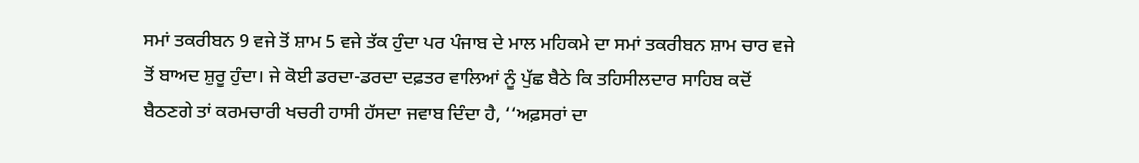ਸਮਾਂ ਤਕਰੀਬਨ 9 ਵਜੇ ਤੋਂ ਸ਼ਾਮ 5 ਵਜੇ ਤੱਕ ਹੁੰਦਾ ਪਰ ਪੰਜਾਬ ਦੇ ਮਾਲ ਮਹਿਕਮੇ ਦਾ ਸਮਾਂ ਤਕਰੀਬਨ ਸ਼ਾਮ ਚਾਰ ਵਜੇ ਤੋਂ ਬਾਅਦ ਸ਼ੁਰੂ ਹੁੰਦਾ। ਜੇ ਕੋਈ ਡਰਦਾ-ਡਰਦਾ ਦਫ਼ਤਰ ਵਾਲਿਆਂ ਨੂੰ ਪੁੱਛ ਬੈਠੇ ਕਿ ਤਹਿਸੀਲਦਾਰ ਸਾਹਿਬ ਕਦੋਂ ਬੈਠਣਗੇ ਤਾਂ ਕਰਮਚਾਰੀ ਖਚਰੀ ਹਾਸੀ ਹੱਸਦਾ ਜਵਾਬ ਦਿੰਦਾ ਹੈ, ‘‘ਅਫ਼ਸਰਾਂ ਦਾ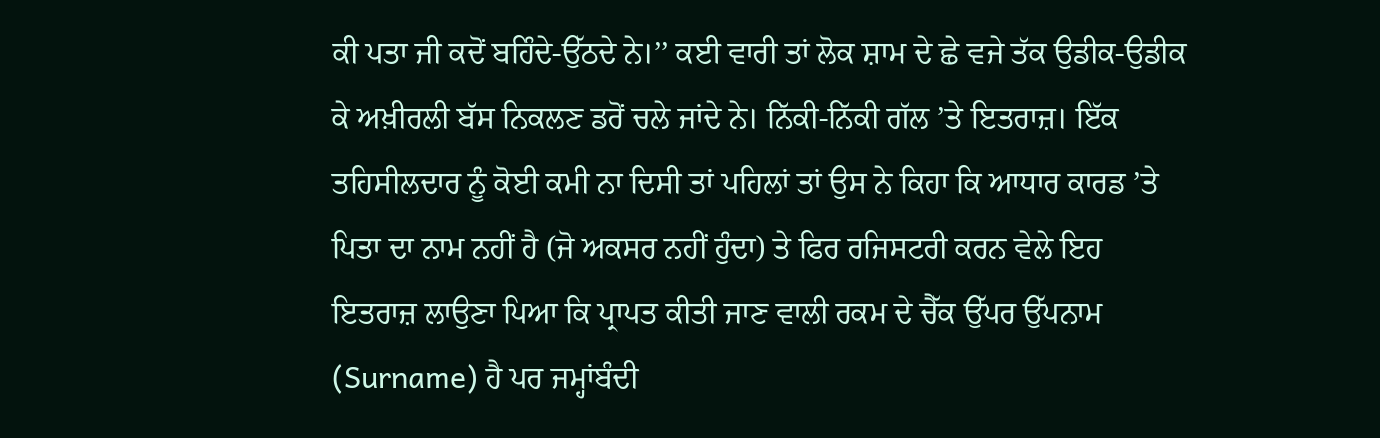ਕੀ ਪਤਾ ਜੀ ਕਦੋਂ ਬਹਿੰਦੇ-ਉੱਠਦੇ ਨੇ।’’ ਕਈ ਵਾਰੀ ਤਾਂ ਲੋਕ ਸ਼ਾਮ ਦੇ ਛੇ ਵਜੇ ਤੱਕ ਉਡੀਕ-ਉਡੀਕ ਕੇ ਅਖ਼ੀਰਲੀ ਬੱਸ ਨਿਕਲਣ ਡਰੋਂ ਚਲੇ ਜਾਂਦੇ ਨੇ। ਨਿੱਕੀ-ਨਿੱਕੀ ਗੱਲ ’ਤੇ ਇਤਰਾਜ਼। ਇੱਕ ਤਹਿਸੀਲਦਾਰ ਨੂੰ ਕੋਈ ਕਮੀ ਨਾ ਦਿਸੀ ਤਾਂ ਪਹਿਲਾਂ ਤਾਂ ਉਸ ਨੇ ਕਿਹਾ ਕਿ ਆਧਾਰ ਕਾਰਡ ’ਤੇ ਪਿਤਾ ਦਾ ਨਾਮ ਨਹੀਂ ਹੈ (ਜੋ ਅਕਸਰ ਨਹੀਂ ਹੁੰਦਾ) ਤੇ ਫਿਰ ਰਜਿਸਟਰੀ ਕਰਨ ਵੇਲੇ ਇਹ ਇਤਰਾਜ਼ ਲਾਉਣਾ ਪਿਆ ਕਿ ਪ੍ਰਾਪਤ ਕੀਤੀ ਜਾਣ ਵਾਲੀ ਰਕਮ ਦੇ ਚੈੱਕ ਉੱਪਰ ਉੱਪਨਾਮ (Surname) ਹੈ ਪਰ ਜਮ੍ਹਾਂਬੰਦੀ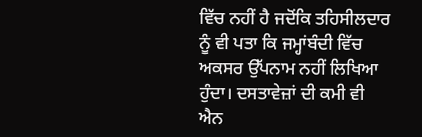ਵਿੱਚ ਨਹੀਂ ਹੈ ਜਦੋਂਕਿ ਤਹਿਸੀਲਦਾਰ ਨੂੰ ਵੀ ਪਤਾ ਕਿ ਜਮ੍ਹਾਂਬੰਦੀ ਵਿੱਚ ਅਕਸਰ ਉੱਪਨਾਮ ਨਹੀਂ ਲਿਖਿਆ ਹੁੰਦਾ। ਦਸਤਾਵੇਜ਼ਾਂ ਦੀ ਕਮੀ ਵੀ ਐਨ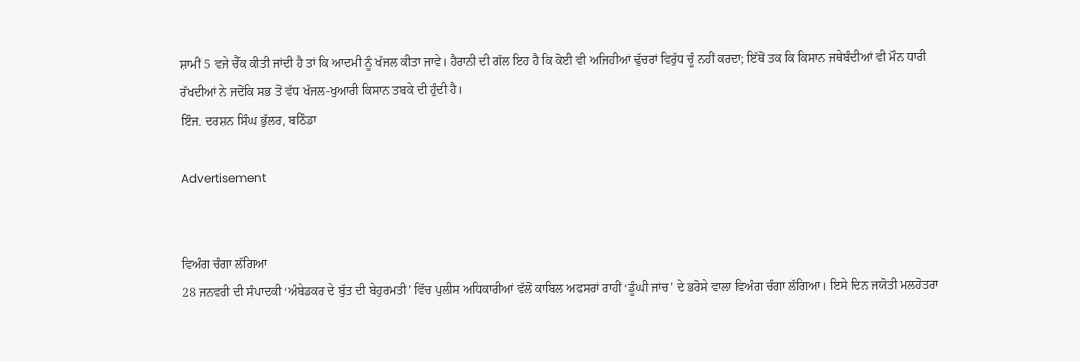ਸ਼ਾਮੀਂ 5 ਵਜੇ ਚੈੱਕ ਕੀਤੀ ਜਾਂਦੀ ਹੈ ਤਾਂ ਕਿ ਆਦਮੀ ਨੂੰ ਖੱਜਲ ਕੀਤਾ ਜਾਵੇ। ਹੈਰਾਨੀ ਦੀ ਗੱਲ ਇਹ ਹੈ ਕਿ ਕੋਈ ਵੀ ਅਜਿਹੀਆਂ ਢੁੱਚਰਾਂ ਵਿਰੁੱਧ ਚੂੰ ਨਹੀਂ ਕਰਦਾ; ਇੱਥੋਂ ਤਕ ਕਿ ਕਿਸਾਨ ਜਥੇਬੰਦੀਆਂ ਵੀ ਮੌਨ ਧਾਰੀ ਰੱਖਦੀਆਂ ਨੇ ਜਦੋਂਕਿ ਸਭ ਤੋਂ ਵੱਧ ਖੱਜਲ-ਖੁਆਰੀ ਕਿਸਾਨ ਤਬਕੇ ਦੀ ਹੁੰਦੀ ਹੈ।
ਇੰਜ. ਦਰਸ਼ਨ ਸਿੰਘ ਭੁੱਲਰ, ਬਠਿੰਡਾ

Advertisement


ਵਿਅੰਗ ਚੰਗਾ ਲੱਗਿਆ
28 ਜਨਵਰੀ ਦੀ ਸੰਪਾਦਕੀ ‘ਅੰਬੇਡਕਰ ਦੇ ਬੁੱਤ ਦੀ ਬੇਹੁਰਮਤੀ’ ਵਿੱਚ ਪੁਲੀਸ ਅਧਿਕਾਰੀਆਂ ਵੱਲੋਂ ਕਾਬਿਲ ਅਫਸਰਾਂ ਰਾਹੀਂ ‘ਡੂੰਘੀ ਜਾਂਚ’ ਦੇ ਭਰੋਸੇ ਵਾਲਾ ਵਿਅੰਗ ਚੰਗਾ ਲੱਗਿਆ। ਇਸੇ ਦਿਨ ਜਯੋਤੀ ਮਲਹੋਤਰਾ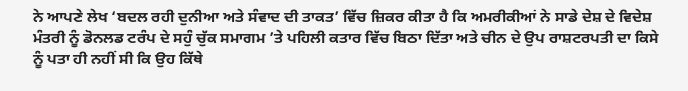ਨੇ ਆਪਣੇ ਲੇਖ ‘ਬਦਲ ਰਹੀ ਦੁਨੀਆ ਅਤੇ ਸੰਵਾਦ ਦੀ ਤਾਕਤ’ ਵਿੱਚ ਜ਼ਿਕਰ ਕੀਤਾ ਹੈ ਕਿ ਅਮਰੀਕੀਆਂ ਨੇ ਸਾਡੇ ਦੇਸ਼ ਦੇ ਵਿਦੇਸ਼ ਮੰਤਰੀ ਨੂੰ ਡੋਨਲਡ ਟਰੰਪ ਦੇ ਸਹੁੰ ਚੁੱਕ ਸਮਾਗਮ ’ਤੇ ਪਹਿਲੀ ਕਤਾਰ ਵਿੱਚ ਬਿਠਾ ਦਿੱਤਾ ਅਤੇ ਚੀਨ ਦੇ ਉਪ ਰਾਸ਼ਟਰਪਤੀ ਦਾ ਕਿਸੇ ਨੂੰ ਪਤਾ ਹੀ ਨਹੀਂ ਸੀ ਕਿ ਉਹ ਕਿੱਥੇ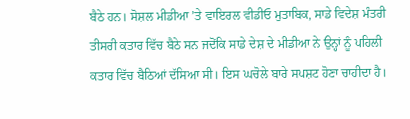ਬੈਠੇ ਹਨ। ਸੋਸ਼ਲ ਮੀਡੀਆ ’ਤੇ ਵਾਇਰਲ ਵੀਡੀਓ ਮੁਤਾਬਿਕ, ਸਾਡੇ ਵਿਦੇਸ਼ ਮੰਤਰੀ ਤੀਸਰੀ ਕਤਾਰ ਵਿੱਚ ਬੈਠੇ ਸਨ ਜਦੋਂਕਿ ਸਾਡੇ ਦੇਸ਼ ਦੇ ਮੀਡੀਆ ਨੇ ਉਨ੍ਹਾਂ ਨੂੰ ਪਹਿਲੀ ਕਤਾਰ ਵਿੱਚ ਬੈਠਿਆਂ ਦੱਸਿਆ ਸੀ। ਇਸ ਘਚੋਲੇ ਬਾਰੇ ਸਪਸ਼ਟ ਹੋਣਾ ਚਾਹੀਦਾ ਹੈ।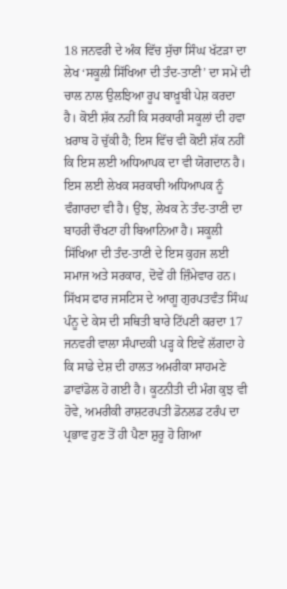18 ਜਨਵਰੀ ਦੇ ਅੰਕ ਵਿੱਚ ਸੁੱਚਾ ਸਿੰਘ ਖੱਟੜਾ ਦਾ ਲੇਖ ‘ਸਕੂਲੀ ਸਿੱਖਿਆ ਦੀ ਤੰਦ-ਤਾਣੀ’ ਦਾ ਸਮੇਂ ਦੀ ਚਾਲ ਨਾਲ ਉਲਝਿਆ ਰੂਪ ਬਾਖ਼ੂਬੀ ਪੇਸ਼ ਕਰਦਾ ਹੈ। ਕੋਈ ਸ਼ੱਕ ਨਹੀਂ ਕਿ ਸਰਕਾਰੀ ਸਕੂਲਾਂ ਦੀ ਹਵਾ ਖ਼ਰਾਬ ਹੋ ਚੁੱਕੀ ਹੈ; ਇਸ ਵਿੱਚ ਵੀ ਕੋਈ ਸ਼ੱਕ ਨਹੀਂ ਕਿ ਇਸ ਲਈ ਅਧਿਆਪਕ ਦਾ ਵੀ ਯੋਗਦਾਨ ਹੈ। ਇਸ ਲਈ ਲੇਖਕ ਸਰਕਾਰੀ ਅਧਿਆਪਕ ਨੂੰ ਵੰਗਾਰਦਾ ਵੀ ਹੈ। ਉਂਝ, ਲੇਖਕ ਨੇ ਤੰਦ-ਤਾਣੀ ਦਾ ਬਾਹਰੀ ਚੌਖਟਾ ਹੀ ਬਿਆਨਿਆ ਹੈ। ਸਕੂਲੀ ਸਿੱਖਿਆ ਦੀ ਤੰਦ-ਤਾਣੀ ਦੇ ਇਸ ਕੁਹਜ ਲਈ ਸਮਾਜ ਅਤੇ ਸਰਕਾਰ, ਦੋਵੇਂ ਹੀ ਜ਼ਿੰਮੇਵਾਰ ਹਨ। ਸਿੱਖਸ ਫਾਰ ਜਸਟਿਸ ਦੇ ਆਗੂ ਗੁਰਪਤਵੰਤ ਸਿੰਘ ਪੰਨੂ ਦੇ ਕੇਸ ਦੀ ਸਥਿਤੀ ਬਾਰੇ ਟਿੱਪਣੀ ਕਰਦਾ 17 ਜਨਵਰੀ ਵਾਲਾ ਸੰਪਾਦਕੀ ਪੜ੍ਹ ਕੇ ਇਵੇਂ ਲੱਗਦਾ ਹੇ ਕਿ ਸਾਡੇ ਦੇਸ਼ ਦੀ ਹਾਲਤ ਅਮਰੀਕਾ ਸਾਹਮਣੇ ਡਾਵਾਂਡੋਲ ਹੋ ਗਈ ਹੈ। ਕੂਟਨੀਤੀ ਦੀ ਮੰਗ ਕੁਝ ਵੀ ਹੋਵੇ, ਅਮਰੀਕੀ ਰਾਸ਼ਟਰਪਤੀ ਡੋਨਲਡ ਟਰੰਪ ਦਾ ਪ੍ਰਭਾਵ ਹੁਣ ਤੋਂ ਹੀ ਪੈਣਾ ਸ਼ੁਰੂ ਹੋ ਗਿਆ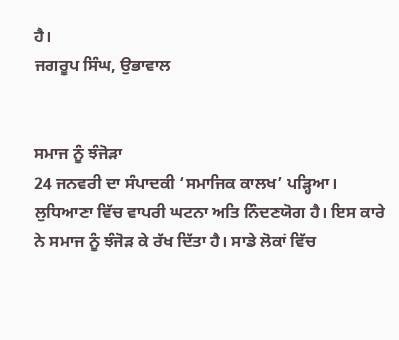ਹੈ।
ਜਗਰੂਪ ਸਿੰਘ, ਉਭਾਵਾਲ


ਸਮਾਜ ਨੂੰ ਝੰਜੋੜਾ
24 ਜਨਵਰੀ ਦਾ ਸੰਪਾਦਕੀ ‘ਸਮਾਜਿਕ ਕਾਲਖ’ ਪੜ੍ਹਿਆ। ਲੁਧਿਆਣਾ ਵਿੱਚ ਵਾਪਰੀ ਘਟਨਾ ਅਤਿ ਨਿੰਦਣਯੋਗ ਹੈ। ਇਸ ਕਾਰੇ ਨੇ ਸਮਾਜ ਨੂੰ ਝੰਜੋੜ ਕੇ ਰੱਖ ਦਿੱਤਾ ਹੈ। ਸਾਡੇ ਲੋਕਾਂ ਵਿੱਚ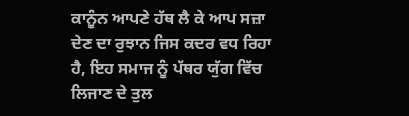ਕਾਨੂੰਨ ਆਪਣੇ ਹੱਥ ਲੈ ਕੇ ਆਪ ਸਜ਼ਾ ਦੇਣ ਦਾ ਰੁਝਾਨ ਜਿਸ ਕਦਰ ਵਧ ਰਿਹਾ ਹੈ, ਇਹ ਸਮਾਜ ਨੂੰ ਪੱਥਰ ਯੁੱਗ ਵਿੱਚ ਲਿਜਾਣ ਦੇ ਤੁਲ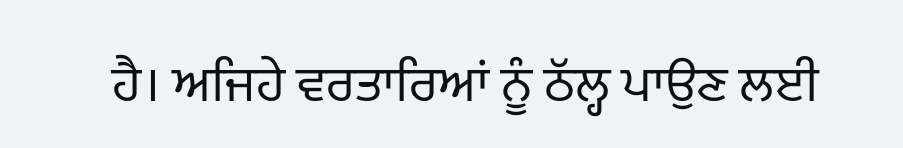ਹੈ। ਅਜਿਹੇ ਵਰਤਾਰਿਆਂ ਨੂੰ ਠੱਲ੍ਹ ਪਾਉਣ ਲਈ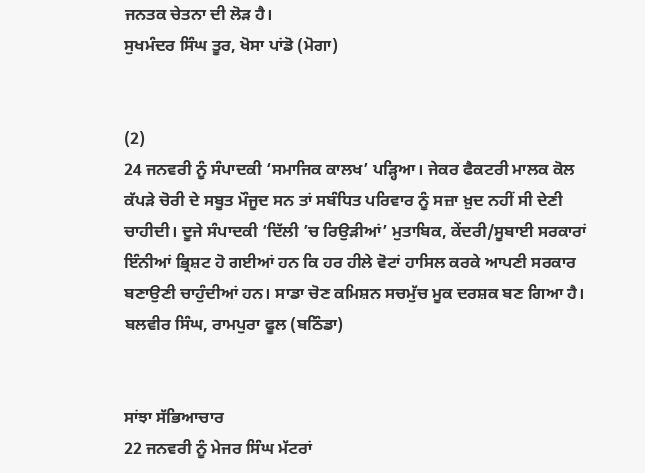ਜਨਤਕ ਚੇਤਨਾ ਦੀ ਲੋੜ ਹੈ।
ਸੁਖਮੰਦਰ ਸਿੰਘ ਤੂਰ, ਖੋਸਾ ਪਾਂਡੋ (ਮੋਗਾ)


(2)
24 ਜਨਵਰੀ ਨੂੰ ਸੰਪਾਦਕੀ ‘ਸਮਾਜਿਕ ਕਾਲਖ’ ਪੜ੍ਹਿਆ। ਜੇਕਰ ਫੈਕਟਰੀ ਮਾਲਕ ਕੋਲ ਕੱਪੜੇ ਚੋਰੀ ਦੇ ਸਬੂਤ ਮੌਜੂਦ ਸਨ ਤਾਂ ਸਬੰਧਿਤ ਪਰਿਵਾਰ ਨੂੰ ਸਜ਼ਾ ਖ਼ੁਦ ਨਹੀਂ ਸੀ ਦੇਣੀ ਚਾਹੀਦੀ। ਦੂਜੇ ਸੰਪਾਦਕੀ ‘ਦਿੱਲੀ ’ਚ ਰਿਉੜੀਆਂ’ ਮੁਤਾਬਿਕ, ਕੇਂਦਰੀ/ਸੂਬਾਈ ਸਰਕਾਰਾਂ ਇੰਨੀਆਂ ਭ੍ਰਿਸ਼ਟ ਹੋ ਗਈਆਂ ਹਨ ਕਿ ਹਰ ਹੀਲੇ ਵੋਟਾਂ ਹਾਸਿਲ ਕਰਕੇ ਆਪਣੀ ਸਰਕਾਰ ਬਣਾਉਣੀ ਚਾਹੁੰਦੀਆਂ ਹਨ। ਸਾਡਾ ਚੋਣ ਕਮਿਸ਼ਨ ਸਚਮੁੱਚ ਮੂਕ ਦਰਸ਼ਕ ਬਣ ਗਿਆ ਹੈ।
ਬਲਵੀਰ ਸਿੰਘ, ਰਾਮਪੁਰਾ ਫੂਲ (ਬਠਿੰਡਾ)


ਸਾਂਝਾ ਸੱਭਿਆਚਾਰ
22 ਜਨਵਰੀ ਨੂੰ ਮੇਜਰ ਸਿੰਘ ਮੱਟਰਾਂ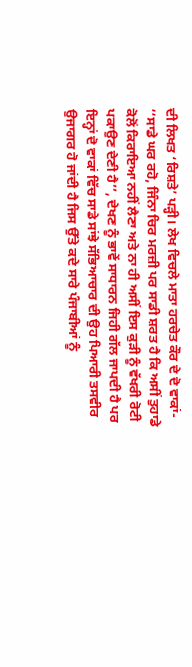ਦੀ ਲਿਖਤ ‘ਰਿਸ਼ਤੇ’ ਪੜ੍ਹੀ। ਲੇਖ ਵਿਚਲੇ ਮਾਤਾ ਹਰਚੇਤ ਕੌਰ ਦੇ ਦੋ ਵਾਕਾਂ- ‘‘ਸਾਡੇ ਘਰ ਰਹੋ, ਜਿੰਨਾ ਚਿਰ ਮਰਜ਼ੀ ਪਰ ਸਾਡੀ ਸ਼ਰਤ ਹੈ ਕਿ ਅਸੀਂ ਤੁਹਾਡੇ ਕੋਲੋਂ ਕਿਰਾਇਆ ਨਹੀਂ ਲੈਣਾ ਅਤੇ ਨਾ ਹੀ ਅਸੀਂ ਇਸ ਕੁੜੀ ਨੂੰ ਵੱਖਰੀ ਰੋਟੀ ਪਕਾਉਣ ਦੇਣੀ ਹੈ’’, ਦੇਖਣ ਨੂੰ ਭਾਵੇਂ ਸਾਧਾਰਨ ਜਿਹੀ ਗੱਲ ਜਾਪਦੀ ਹੈ ਪਰ ਇਨ੍ਹਾਂ ਦੋ ਵਾਕਾਂ ਵਿੱਚ ਸਾਡੇ ਸਾਂਝੇ ਸੱਭਿਆਚਾਰ ਦੀ ਉਹ ਪਿਆਰੀ ਤਸਵੀਰ ਉਜਾਗਰ ਹੋ ਜਾਂਦੀ ਹੈ ਜਿਸ ਉੱਤੇ ਕਦੇ ਸਾਰੇ ਪੰਜਾਬੀਆਂ ਨੂੰ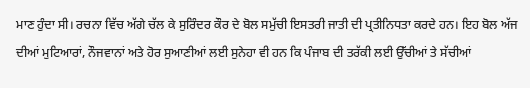ਮਾਣ ਹੁੰਦਾ ਸੀ। ਰਚਨਾ ਵਿੱਚ ਅੱਗੇ ਚੱਲ ਕੇ ਸੁਰਿੰਦਰ ਕੌਰ ਦੇ ਬੋਲ ਸਮੁੱਚੀ ਇਸਤਰੀ ਜਾਤੀ ਦੀ ਪ੍ਰਤੀਨਿਧਤਾ ਕਰਦੇ ਹਨ। ਇਹ ਬੋਲ ਅੱਜ ਦੀਆਂ ਮੁਟਿਆਰਾਂ, ਨੌਜਵਾਨਾਂ ਅਤੇ ਹੋਰ ਸੁਆਣੀਆਂ ਲਈ ਸੁਨੇਹਾ ਵੀ ਹਨ ਕਿ ਪੰਜਾਬ ਦੀ ਤਰੱਕੀ ਲਈ ਉੱਚੀਆਂ ਤੇ ਸੱਚੀਆਂ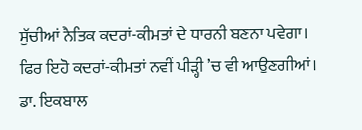ਸੁੱਚੀਆਂ ਨੈਤਿਕ ਕਦਰਾਂ-ਕੀਮਤਾਂ ਦੇ ਧਾਰਨੀ ਬਣਨਾ ਪਵੇਗਾ। ਫਿਰ ਇਹੋ ਕਦਰਾਂ-ਕੀਮਤਾਂ ਨਵੀਂ ਪੀੜ੍ਹੀ ’ਚ ਵੀ ਆਉਣਗੀਆਂ।
ਡਾ. ਇਕਬਾਲ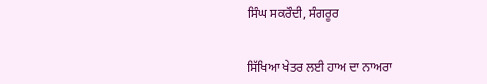ਸਿੰਘ ਸਕਰੌਦੀ, ਸੰਗਰੂਰ


ਸਿੱਖਿਆ ਖੇਤਰ ਲਈ ਹਾਅ ਦਾ ਨਾਅਰਾ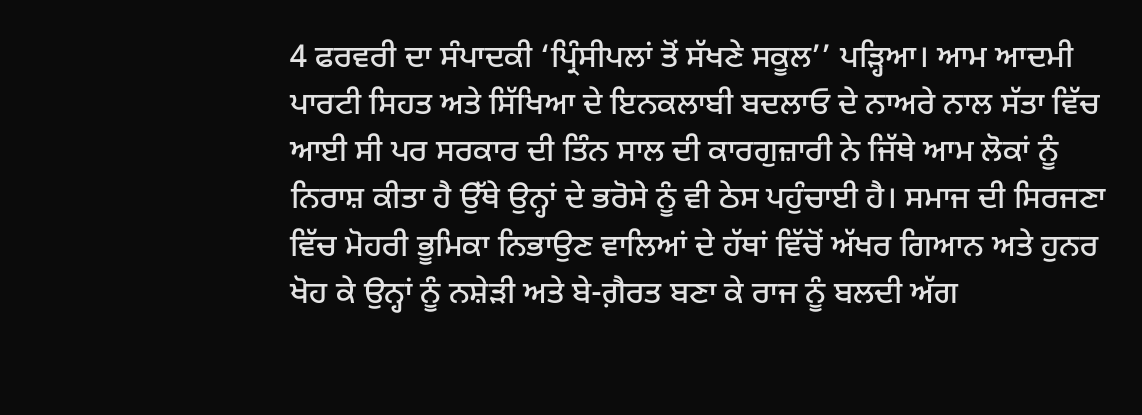4 ਫਰਵਰੀ ਦਾ ਸੰਪਾਦਕੀ ‘ਪ੍ਰਿੰਸੀਪਲਾਂ ਤੋਂ ਸੱਖਣੇ ਸਕੂਲ’’ ਪੜ੍ਹਿਆ। ਆਮ ਆਦਮੀ ਪਾਰਟੀ ਸਿਹਤ ਅਤੇ ਸਿੱਖਿਆ ਦੇ ਇਨਕਲਾਬੀ ਬਦਲਾਓ ਦੇ ਨਾਅਰੇ ਨਾਲ ਸੱਤਾ ਵਿੱਚ ਆਈ ਸੀ ਪਰ ਸਰਕਾਰ ਦੀ ਤਿੰਨ ਸਾਲ ਦੀ ਕਾਰਗੁਜ਼ਾਰੀ ਨੇ ਜਿੱਥੇ ਆਮ ਲੋਕਾਂ ਨੂੰ ਨਿਰਾਸ਼ ਕੀਤਾ ਹੈ ਉੱਥੇ ਉਨ੍ਹਾਂ ਦੇ ਭਰੋਸੇ ਨੂੰ ਵੀ ਠੇਸ ਪਹੁੰਚਾਈ ਹੈ। ਸਮਾਜ ਦੀ ਸਿਰਜਣਾ ਵਿੱਚ ਮੋਹਰੀ ਭੂਮਿਕਾ ਨਿਭਾਉਣ ਵਾਲਿਆਂ ਦੇ ਹੱਥਾਂ ਵਿੱਚੋਂ ਅੱਖਰ ਗਿਆਨ ਅਤੇ ਹੁਨਰ ਖੋਹ ਕੇ ਉਨ੍ਹਾਂ ਨੂੰ ਨਸ਼ੇੜੀ ਅਤੇ ਬੇ-ਗ਼ੈਰਤ ਬਣਾ ਕੇ ਰਾਜ ਨੂੰ ਬਲਦੀ ਅੱਗ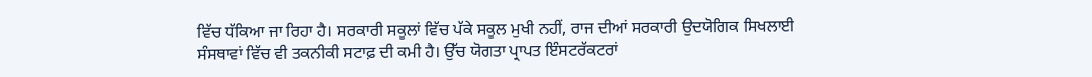ਵਿੱਚ ਧੱਕਿਆ ਜਾ ਰਿਹਾ ਹੈ। ਸਰਕਾਰੀ ਸਕੂਲਾਂ ਵਿੱਚ ਪੱਕੇ ਸਕੂਲ ਮੁਖੀ ਨਹੀਂ, ਰਾਜ ਦੀਆਂ ਸਰਕਾਰੀ ਉਦਯੋਗਿਕ ਸਿਖਲਾਈ ਸੰਸਥਾਵਾਂ ਵਿੱਚ ਵੀ ਤਕਨੀਕੀ ਸਟਾਫ਼ ਦੀ ਕਮੀ ਹੈ। ਉੱਚ ਯੋਗਤਾ ਪ੍ਰਾਪਤ ਇੰਸਟਰੱਕਟਰਾਂ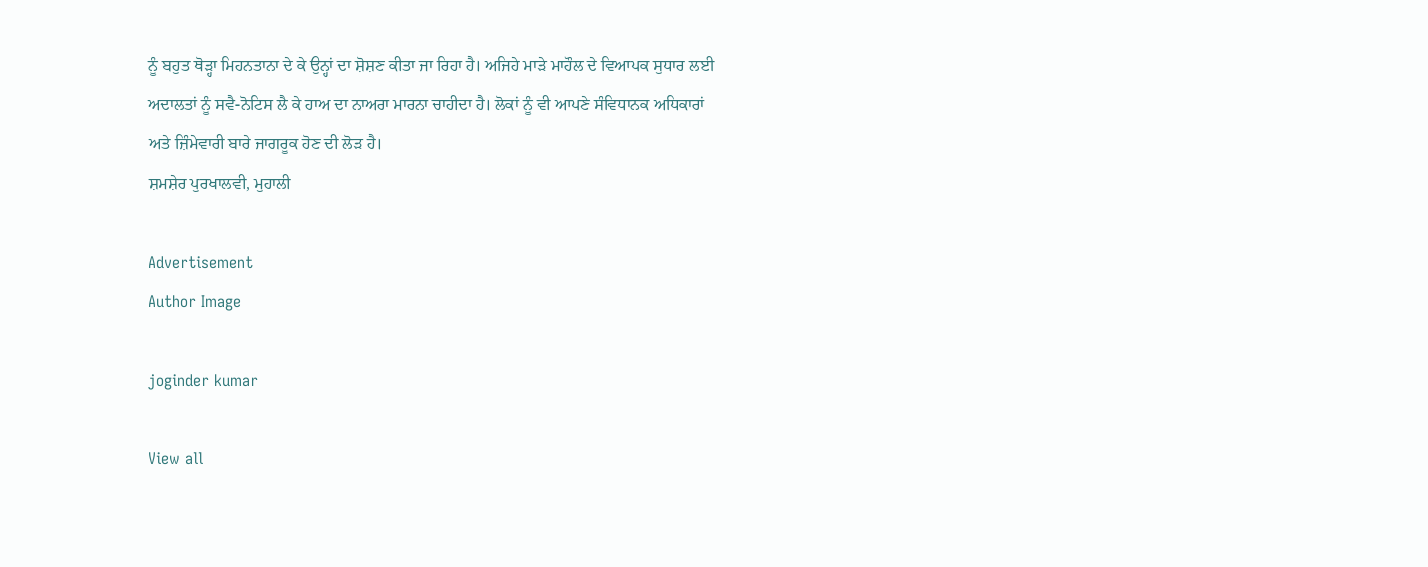ਨੂੰ ਬਹੁਤ ਥੋੜ੍ਹਾ ਮਿਹਨਤਾਨਾ ਦੇ ਕੇ ਉਨ੍ਹਾਂ ਦਾ ਸ਼ੋਸ਼ਣ ਕੀਤਾ ਜਾ ਰਿਹਾ ਹੈ। ਅਜਿਹੇ ਮਾੜੇ ਮਾਹੌਲ ਦੇ ਵਿਆਪਕ ਸੁਧਾਰ ਲਈ ਅਦਾਲਤਾਂ ਨੂੰ ਸਵੈ-ਨੋਟਿਸ ਲੈ ਕੇ ਹਾਅ ਦਾ ਨਾਅਰਾ ਮਾਰਨਾ ਚਾਹੀਦਾ ਹੈ। ਲੋਕਾਂ ਨੂੰ ਵੀ ਆਪਣੇ ਸੰਵਿਧਾਨਕ ਅਧਿਕਾਰਾਂ ਅਤੇ ਜ਼ਿੰਮੇਵਾਰੀ ਬਾਰੇ ਜਾਗਰੂਕ ਹੋਣ ਦੀ ਲੋੜ ਹੈ।
ਸ਼ਮਸ਼ੇਰ ਪੁਰਖਾਲਵੀ, ਮੁਹਾਲੀ

Advertisement
Author Image

joginder kumar

View all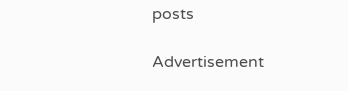posts

Advertisement